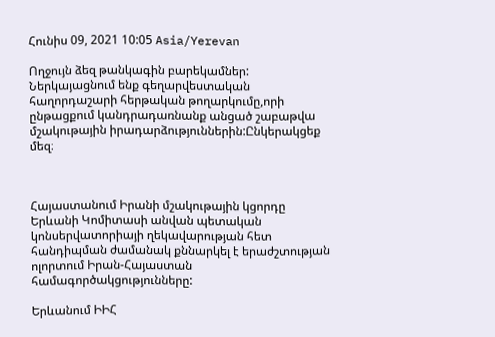Հունիս 09, 2021 10:05 Asia/Yerevan

Ողջույն ձեզ թանկագին բարեկամներ: Ներկայացնում ենք գեղարվեստական հաղորդաշարի հերթական թողարկումը,որի ընթացքում կանդրադառնանք անցած շաբաթվա մշակութային իրադարձություններին:Ընկերակցեք մեզ։



Հայաստանում Իրանի մշակութային կցորդը Երևանի Կոմիտասի անվան պետական կոնսերվատորիայի ղեկավարության հետ հանդիպման ժամանակ քննարկել է երաժշտության ոլորտում Իրան-Հայաստան համագործակցությունները:

Երևանում ԻԻՀ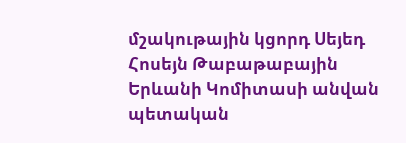մշակութային կցորդ Սեյեդ Հոսեյն Թաբաթաբային Երևանի Կոմիտասի անվան պետական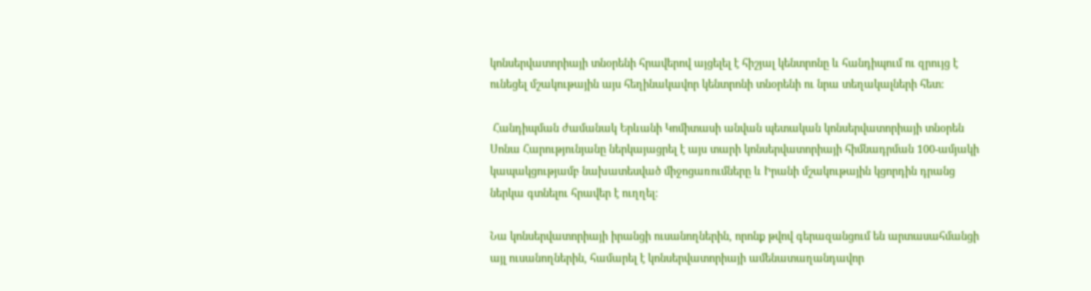կոնսերվատորիայի տնօրենի հրավերով այցելել է հիշյալ կենտրոնը և հանդիպում ու զրույց է ունեցել մշակութային այս հեղինակավոր կենտրոնի տնօրենի ու նրա տեղակալների հետ:

 Հանդիպման ժամանակ Երևանի Կոմիտասի անվան պետական կոնսերվատորիայի տնօրեն Սոնա Հարությունյանը ներկայացրել է այս տարի կոնսերվատորիայի հիմնադրման 100-ամյակի կապակցությամբ նախատեսված միջոցառումները և Իրանի մշակութային կցորդին դրանց ներկա գտնելու հրավեր է ուղղել:

Նա կոնսերվատորիայի իրանցի ուսանողներին, որոնք թվով գերազանցում են արտասահմանցի այլ ուսանողներին, համարել է կոնսերվատորիայի ամենատաղանդավոր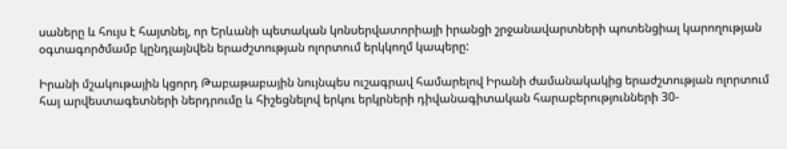սաները և հույս է հայտնել, որ Երևանի պետական կոնսերվատորիայի իրանցի շրջանավարտների պոտենցիալ կարողության օգտագործմամբ կընդլայնվեն երաժշտության ոլորտում երկկողմ կապերը:

Իրանի մշակութային կցորդ Թաբաթաբային նույնպես ուշագրավ համարելով Իրանի ժամանակակից երաժշտության ոլորտում հայ արվեստագետների ներդրումը և հիշեցնելով երկու երկրների դիվանագիտական հարաբերությունների 30-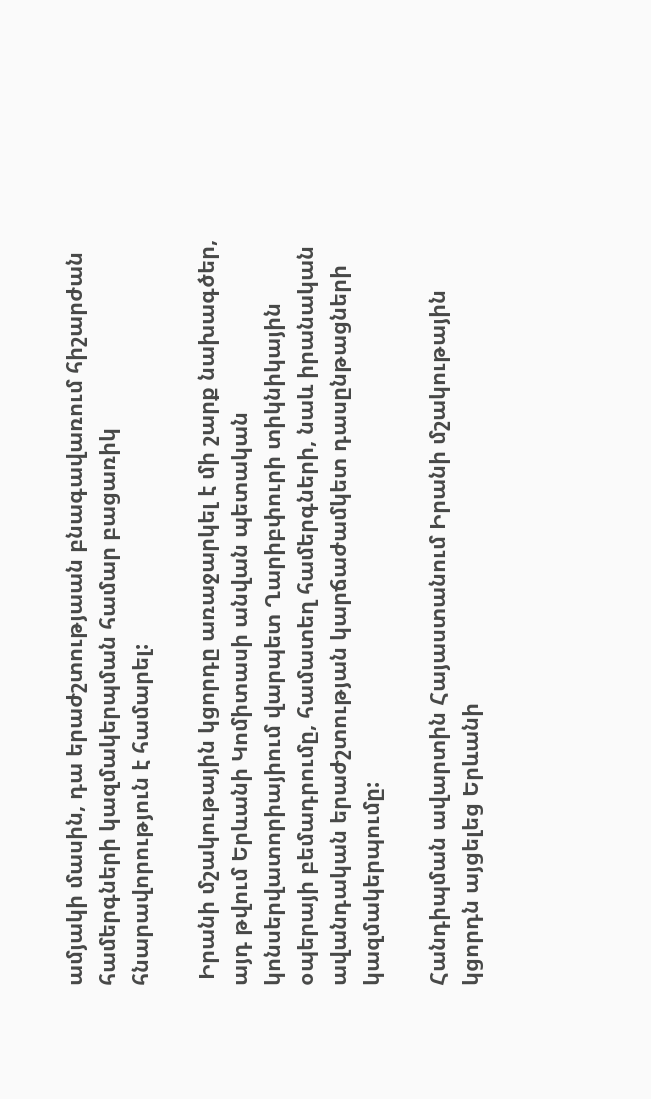ամյակի մասին, դա երաժշտությաան բնագավառում հիշարժան համերգների կազմակերպման համար բացառիկ հնարավորություն է համարել:

 Իրանի մշակութային կցորդը առաջարկել է մի շարք նախագծեր, այդ թվում Երևանի Կոմիտասի անվան պետական կոնսերվատորիայիում վարպետ Ղարիբփուրի տիկնիկային օպերայի բեմադրումը, համատեղ համերգների, նաև իրանական ավանդական երաժշտության կարճաժամկետ դասընթացների կազմակերպումը:

Հանդիպման ավարտին Հայաստանում Իրանի մշակութային կցորդն այցելեց Երևանի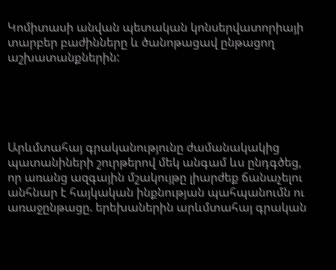Կոմիտասի անվան պետական կոնսերվատորիայի տարբեր բաժինները և ծանոթացավ ընթացող աշխատանքներին:





Արևմտահայ գրականությունը ժամանակակից պատանիների շուրթերով մեկ անգամ ևս ընդգծեց, որ առանց ազգային մշակույթը լիարժեք ճանաչելու անհնար է հայկական ինքնության պահպանումն ու առաջընթացը. երեխաներին արևմտահայ գրական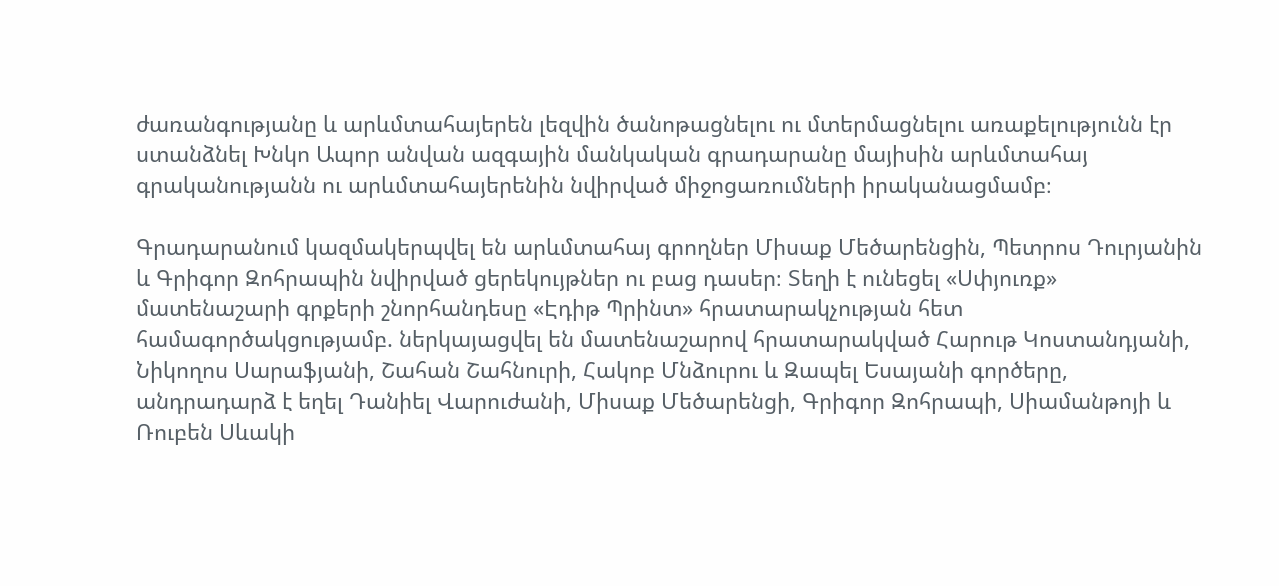ժառանգությանը և արևմտահայերեն լեզվին ծանոթացնելու ու մտերմացնելու առաքելությունն էր ստանձնել Խնկո Ապոր անվան ազգային մանկական գրադարանը մայիսին արևմտահայ գրականությանն ու արևմտահայերենին նվիրված միջոցառումների իրականացմամբ։

Գրադարանում կազմակերպվել են արևմտահայ գրողներ Միսաք Մեծարենցին, Պետրոս Դուրյանին և Գրիգոր Զոհրապին նվիրված ցերեկույթներ ու բաց դասեր։ Տեղի է ունեցել «Սփյուռք» մատենաշարի գրքերի շնորհանդեսը «Էդիթ Պրինտ» հրատարակչության հետ համագործակցությամբ. ներկայացվել են մատենաշարով հրատարակված Հարութ Կոստանդյանի, Նիկողոս Սարաֆյանի, Շահան Շահնուրի, Հակոբ Մնձուրու և Զապել Եսայանի գործերը, անդրադարձ է եղել Դանիել Վարուժանի, Միսաք Մեծարենցի, Գրիգոր Զոհրապի, Սիամանթոյի և Ռուբեն Սևակի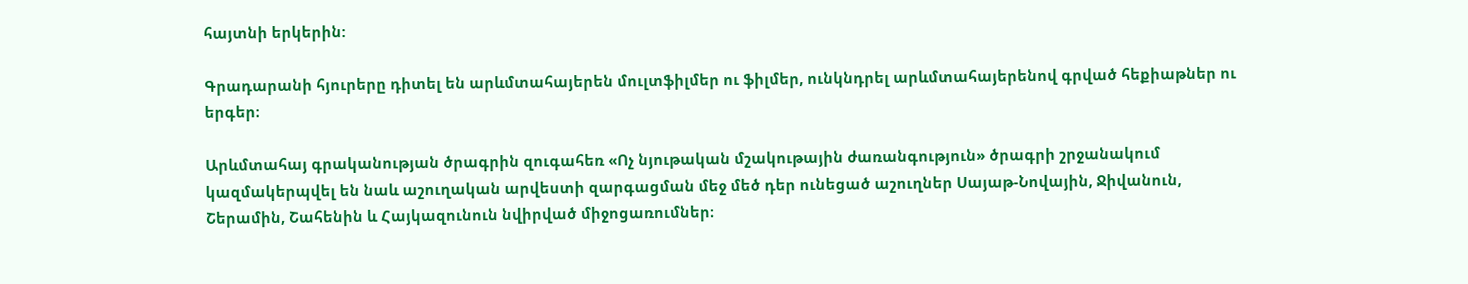հայտնի երկերին:

Գրադարանի հյուրերը դիտել են արևմտահայերեն մուլտֆիլմեր ու ֆիլմեր, ունկնդրել արևմտահայերենով գրված հեքիաթներ ու երգեր։

Արևմտահայ գրականության ծրագրին զուգահեռ «Ոչ նյութական մշակութային ժառանգություն» ծրագրի շրջանակում կազմակերպվել են նաև աշուղական արվեստի զարգացման մեջ մեծ դեր ունեցած աշուղներ Սայաթ-Նովային, Ջիվանուն, Շերամին, Շահենին և Հայկազունուն նվիրված միջոցառումներ։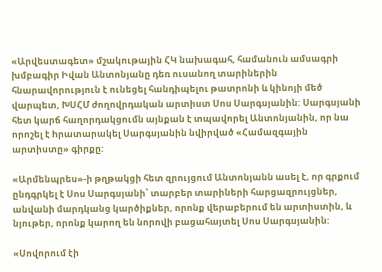«Արվեստագետ» մշակութային ՀԿ նախագահ, համանուն ամսագրի խմբագիր Իվան Անտոնյանը դեռ ուսանող տարիներին հնարավորություն է ունեցել հանդիպելու թատրոնի և կինոյի մեծ վարպետ, ԽՍՀՄ ժողովրդական արտիստ Սոս Սարգսյանին: Սարգսյանի հետ կարճ հաղորդակցումն այնքան է տպավորել Անտոնյանին, որ նա որոշել է hրատարակել Սարգսյանին նվիրված «Համազգային արտիստը» գիրքը:

«Արմենպրես»-ի թղթակցի հետ զրույցում Անտոնյանն ասել է, որ գրքում ընդգրկել է Սոս Սարգսյանի՝ տարբեր տարիների հարցազրույցներ, անվանի մարդկանց կարծիքներ, որոնք վերաբերում են արտիստին, և նյութեր, որոնք կարող են նորովի բացահայտել Սոս Սարգսյանին:

«Սովորում էի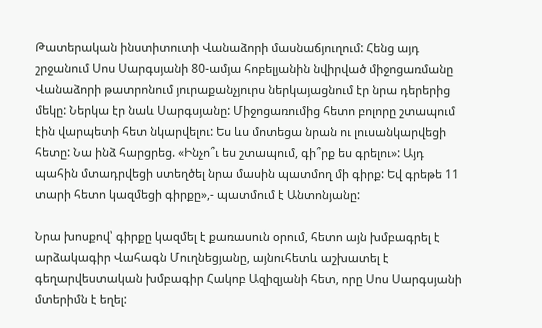Թատերական ինստիտուտի Վանաձորի մասնաճյուղում: Հենց այդ շրջանում Սոս Սարգսյանի 80-ամյա հոբելյանին նվիրված միջոցառմանը Վանաձորի թատրոնում յուրաքանչյուրս ներկայացնում էր նրա դերերից մեկը: Ներկա էր նաև Սարգսյանը: Միջոցառումից հետո բոլորը շտապում էին վարպետի հետ նկարվելու: Ես ևս մոտեցա նրան ու լուսանկարվեցի հետը: Նա ինձ հարցրեց. «Ինչո՞ւ ես շտապում, գի՞րք ես գրելու»: Այդ պահին մտադրվեցի ստեղծել նրա մասին պատմող մի գիրք: Եվ գրեթե 11 տարի հետո կազմեցի գիրքը»,- պատմում է Անտոնյանը:

Նրա խոսքով՝ գիրքը կազմել է քառասուն օրում, հետո այն խմբագրել է արձակագիր Վահագն Մուղնեցյանը, այնուհետև աշխատել է գեղարվեստական խմբագիր Հակոբ Ազիզյանի հետ, որը Սոս Սարգսյանի մտերիմն է եղել: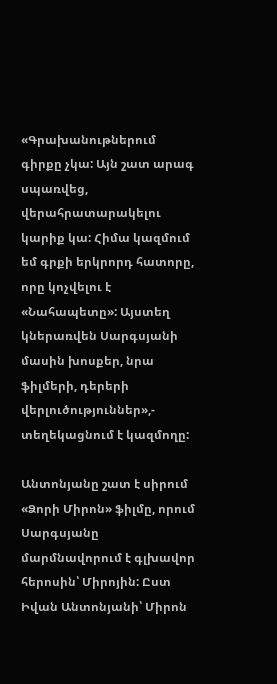«Գրախանութներում գիրքը չկա: Այն շատ արագ սպառվեց, վերահրատարակելու կարիք կա: Հիմա կազմում եմ գրքի երկրորդ հատորը, որը կոչվելու է «Նահապետը»: Այստեղ կներառվեն Սարգսյանի մասին խոսքեր, նրա ֆիլմերի, դերերի վերլուծություններ»,- տեղեկացնում է կազմողը:

Անտոնյանը շատ է սիրում «Ձորի Միրոն» ֆիլմը, որում Սարգսյանը մարմնավորում է գլխավոր հերոսին՝ Միրոյին: Ըստ Իվան Անտոնյանի՝ Միրոն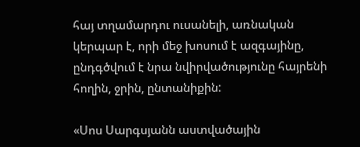հայ տղամարդու ուսանելի, առնական կերպար է, որի մեջ խոսում է ազգայինը, ընդգծվում է նրա նվիրվածությունը հայրենի հողին, ջրին, ընտանիքին:

«Սոս Սարգսյանն աստվածային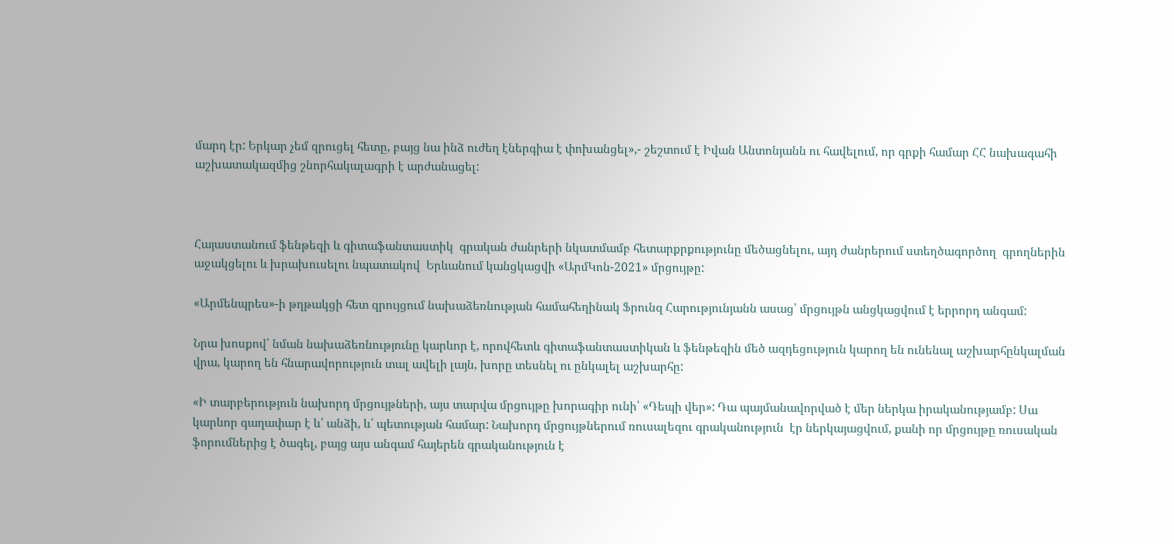մարդ էր: Երկար չեմ զրուցել հետը, բայց նա ինձ ուժեղ էներգիա է փոխանցել»,- շեշտում է Իվան Անտոնյանն ու հավելում, որ գրքի համար ՀՀ նախագահի աշխատակազմից շնորհակալագրի է արժանացել:



Հայաստանում ֆենթեզի և գիտաֆանտաստիկ  գրական ժանրերի նկատմամբ հետարքրքությունը մեծացնելու, այդ ժանրերում ստեղծագործող  գրողներին աջակցելու և խրախուսելու նպատակով  Երևանում կանցկացվի «ԱրմԿոն-2021» մրցույթը:

«Արմենպրես»-ի թղթակցի հետ զրույցում նախաձեռնության համահեղինակ Ֆրունզ Հարությունյանն ասաց՝ մրցույթն անցկացվում է երրորդ անգամ:

Նրա խոսքով՝ նման նախաձեռնությունը կարևոր է, որովհետև գիտաֆանտաստիկան և ֆենթեզին մեծ ազդեցություն կարող են ունենալ աշխարհընկալման վրա, կարող են հնարավորություն տալ ավելի լայն, խորը տեսնել ու ընկալել աշխարհը:

«Ի տարբերություն նախորդ մրցույթների, այս տարվա մրցույթը խորագիր ունի՝ «Դեպի վեր»: Դա պայմանավորված է մեր ներկա իրականությամբ: Սա կարևոր գաղափար է և՛ անձի, և՛ պետության համար: Նախորդ մրցույթներում ռուսալեզու գրականություն  էր ներկայացվում, քանի որ մրցույթը ռուսական ֆորումներից է ծագել, բայց այս անգամ հայերեն գրականություն է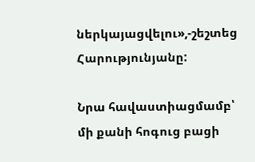ներկայացվելու»,-շեշտեց Հարությունյանը:

Նրա հավաստիացմամբ՝ մի քանի հոգուց բացի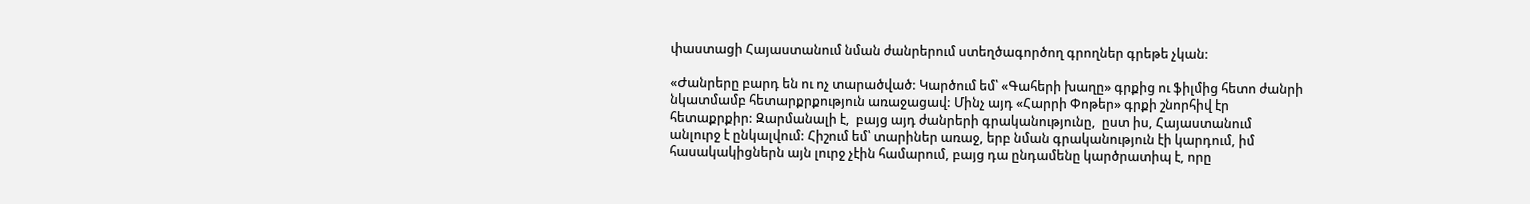փաստացի Հայաստանում նման ժանրերում ստեղծագործող գրողներ գրեթե չկան:

«Ժանրերը բարդ են ու ոչ տարածված: Կարծում եմ՝ «Գահերի խաղը» գրքից ու ֆիլմից հետո ժանրի նկատմամբ հետարքրքություն առաջացավ: Մինչ այդ «Հարրի Փոթեր» գրքի շնորհիվ էր հետաքրքիր: Զարմանալի է,  բայց այդ ժանրերի գրականությունը,  ըստ իս, Հայաստանում անլուրջ է ընկալվում: Հիշում եմ՝ տարիներ առաջ, երբ նման գրականություն էի կարդում, իմ հասակակիցներն այն լուրջ չէին համարում, բայց դա ընդամենը կարծրատիպ է, որը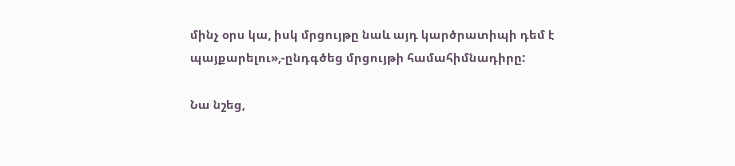մինչ օրս կա, իսկ մրցույթը նաև այդ կարծրատիպի դեմ է պայքարելու»,-ընդգծեց մրցույթի համահիմնադիրը:

Նա նշեց,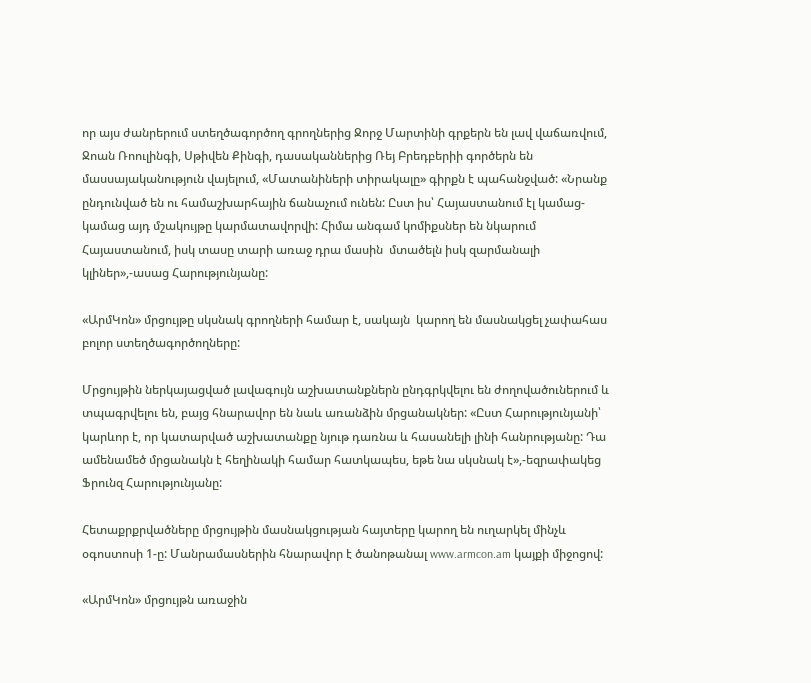որ այս ժանրերում ստեղծագործող գրողներից Ջորջ Մարտինի գրքերն են լավ վաճառվում,  Ջոան Ռոուլինգի, Սթիվեն Քինգի, դասականներից Ռեյ Բրեդբերիի գործերն են մասսայականություն վայելում, «Մատանիների տիրակալը» գիրքն է պահանջված: «Նրանք ընդունված են ու համաշխարհային ճանաչում ունեն: Ըստ իս՝ Հայաստանում էլ կամաց-կամաց այդ մշակույթը կարմատավորվի: Հիմա անգամ կոմիքսներ են նկարում Հայաստանում, իսկ տասը տարի առաջ դրա մասին  մտածելն իսկ զարմանալի կլիներ»,-ասաց Հարությունյանը:

«ԱրմԿոն» մրցույթը սկսնակ գրողների համար է, սակայն  կարող են մասնակցել չափահաս բոլոր ստեղծագործողները:

Մրցույթին ներկայացված լավագույն աշխատանքներն ընդգրկվելու են ժողովածուներում և տպագրվելու են, բայց հնարավոր են նաև առանձին մրցանակներ: «Ըստ Հարությունյանի՝ կարևոր է, որ կատարված աշխատանքը նյութ դառնա և հասանելի լինի հանրությանը: Դա ամենամեծ մրցանակն է հեղինակի համար հատկապես, եթե նա սկսնակ է»,-եզրափակեց Ֆրունզ Հարությունյանը:

Հետաքրքրվածները մրցույթին մասնակցության հայտերը կարող են ուղարկել մինչև օգոստոսի 1-ը: Մանրամասներին հնարավոր է ծանոթանալ www.armcon.am կայքի միջոցով:

«ԱրմԿոն» մրցույթն առաջին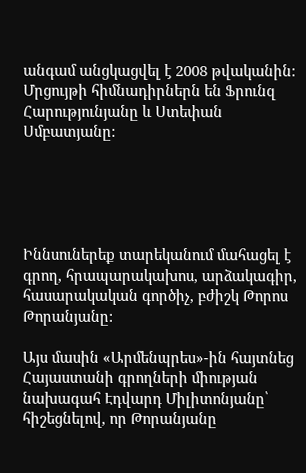անգամ անցկացվել է 2008 թվականին: Մրցույթի հիմնադիրներն են Ֆրունզ Հարությունյանը և Ստեփան Սմբատյանը:





Իննսուներեք տարեկանում մահացել է գրող, հրապարակախոս, արձակագիր, հասարակական գործիչ, բժիշկ Թորոս Թորանյանը:

Այս մասին «Արմենպրես»-ին հայտնեց Հայաստանի գրողների միության նախագահ Էդվարդ Միլիտոնյանը՝ հիշեցնելով, որ Թորանյանը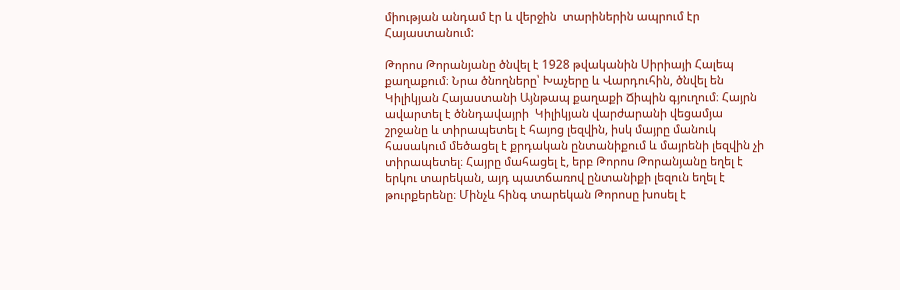միության անդամ էր և վերջին  տարիներին ապրում էր Հայաստանում:

Թորոս Թորանյանը ծնվել է 1928 թվականին Սիրիայի Հալեպ քաղաքում։ Նրա ծնողները՝ Խաչերը և Վարդուհին, ծնվել են  Կիլիկյան Հայաստանի Այնթապ քաղաքի Ճիպին գյուղում։ Հայրն ավարտել է ծննդավայրի  Կիլիկյան վարժարանի վեցամյա շրջանը և տիրապետել է հայոց լեզվին, իսկ մայրը մանուկ հասակում մեծացել է քրդական ընտանիքում և մայրենի լեզվին չի տիրապետել։ Հայրը մահացել է, երբ Թորոս Թորանյանը եղել է երկու տարեկան, այդ պատճառով ընտանիքի լեզուն եղել է թուրքերենը։ Մինչև հինգ տարեկան Թորոսը խոսել է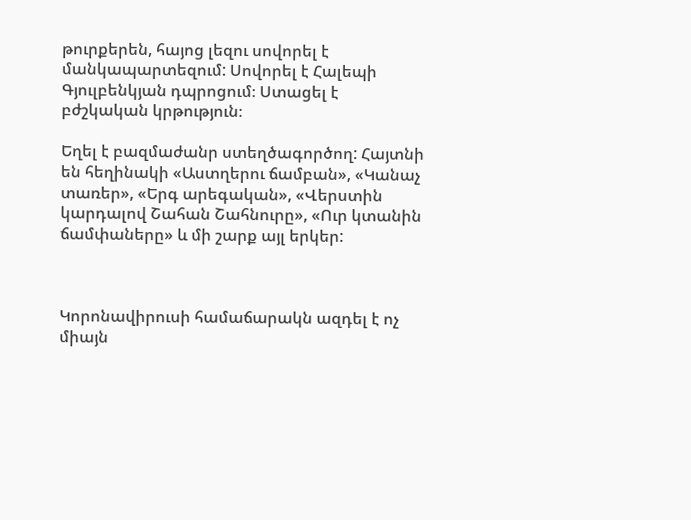թուրքերեն, հայոց լեզու սովորել է մանկապարտեզում: Սովորել է Հալեպի Գյուլբենկյան դպրոցում։ Ստացել է բժշկական կրթություն։

Եղել է բազմաժանր ստեղծագործող: Հայտնի են հեղինակի «Աստղերու ճամբան», «Կանաչ տառեր», «Երգ արեգական», «Վերստին կարդալով Շահան Շահնուրը», «Ուր կտանին ճամփաները» և մի շարք այլ երկեր:



Կորոնավիրուսի համաճարակն ազդել է ոչ միայն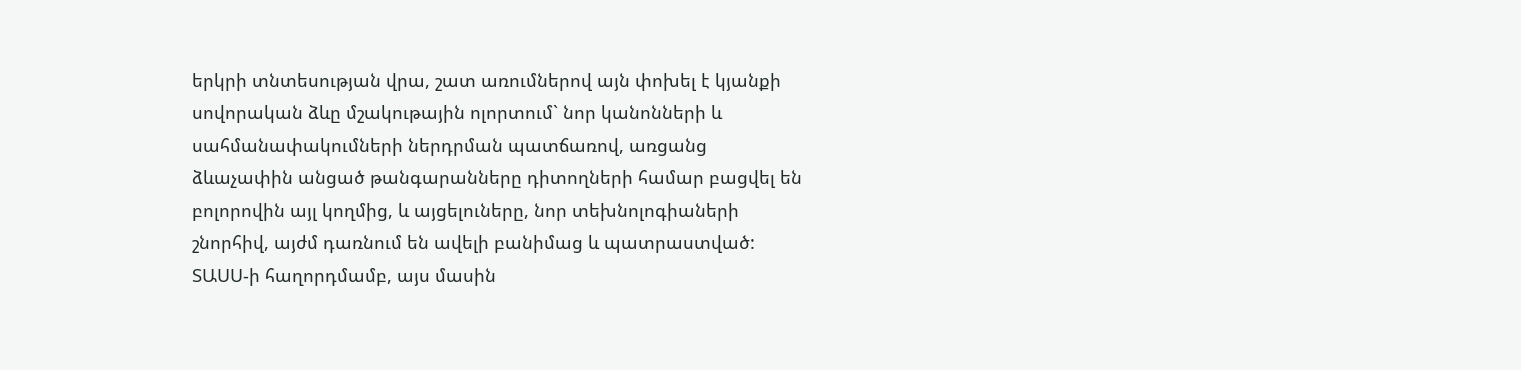երկրի տնտեսության վրա, շատ առումներով այն փոխել է կյանքի սովորական ձևը մշակութային ոլորտում` նոր կանոնների և սահմանափակումների ներդրման պատճառով, առցանց ձևաչափին անցած թանգարանները դիտողների համար բացվել են բոլորովին այլ կողմից, և այցելուները, նոր տեխնոլոգիաների շնորհիվ, այժմ դառնում են ավելի բանիմաց և պատրաստված: ՏԱՍՍ-ի հաղորդմամբ, այս մասին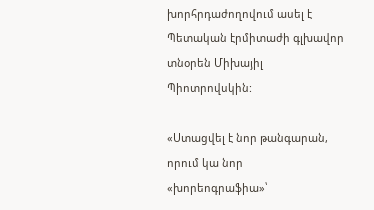խորհրդաժողովում ասել է  Պետական էրմիտաժի գլխավոր տնօրեն Միխայիլ Պիոտրովսկին:

«Ստացվել է նոր թանգարան, որում կա նոր «խորեոգրաֆիա»՝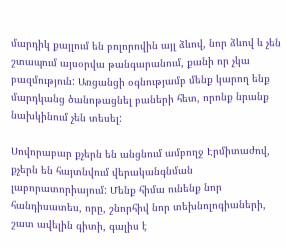մարդիկ քայլում են բոլորովին այլ ձևով, նոր ձևով և չեն շտապում այսօրվա թանգարանում, քանի որ չկա բազմություն: Առցանցի օգնությամբ մենք կարող ենք մարդկանց ծանոթացնել բաների հետ, որոնք նրանք նախկինում չեն տեսել:

Սովորաբար քչերն են անցնում ամբողջ Էրմիտաժով, քչերն են հայտնվում վերականգնման լաբորատորիայում: Մենք հիմա ունենք նոր հանդիսատես, որը, շնորհիվ նոր տեխնոլոգիաների, շատ ավելին գիտի, գալիս է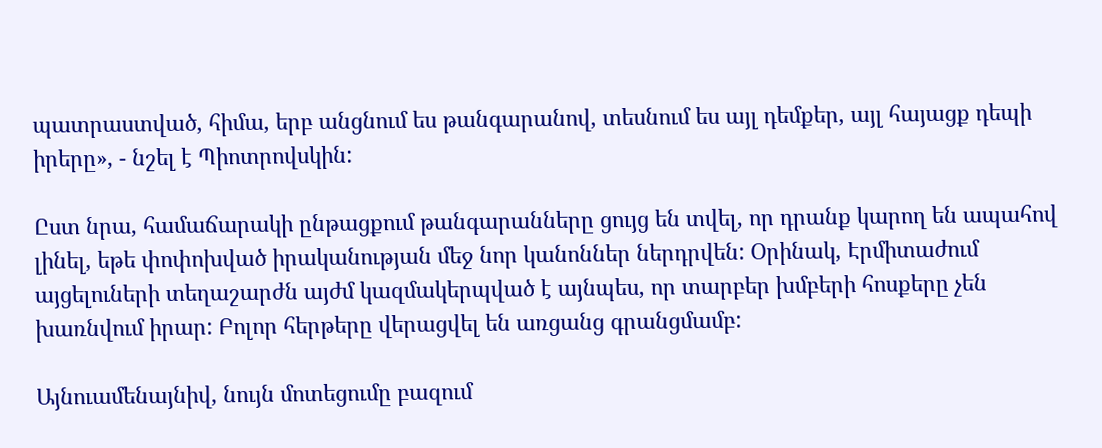պատրաստված, հիմա, երբ անցնում ես թանգարանով, տեսնում ես այլ դեմքեր, այլ հայացք դեպի իրերը», - նշել է Պիոտրովսկին:

Ըստ նրա, համաճարակի ընթացքում թանգարանները ցույց են տվել, որ դրանք կարող են ապահով լինել, եթե փոփոխված իրականության մեջ նոր կանոններ ներդրվեն: Օրինակ, Էրմիտաժում այցելուների տեղաշարժն այժմ կազմակերպված է այնպես, որ տարբեր խմբերի հոսքերը չեն խառնվում իրար: Բոլոր հերթերը վերացվել են առցանց գրանցմամբ:

Այնուամենայնիվ, նույն մոտեցումը բազում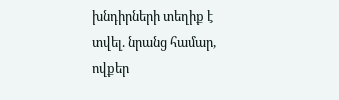խնդիրների տեղիք է տվել. նրանց համար, ովքեր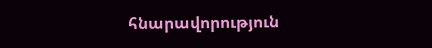հնարավորություն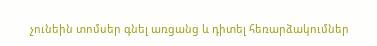չունեին տոմսեր գնել առցանց և դիտել հեռարձակումներ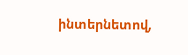ինտերնետով,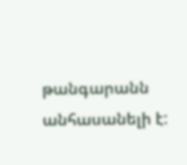թանգարանն անհասանելի է: